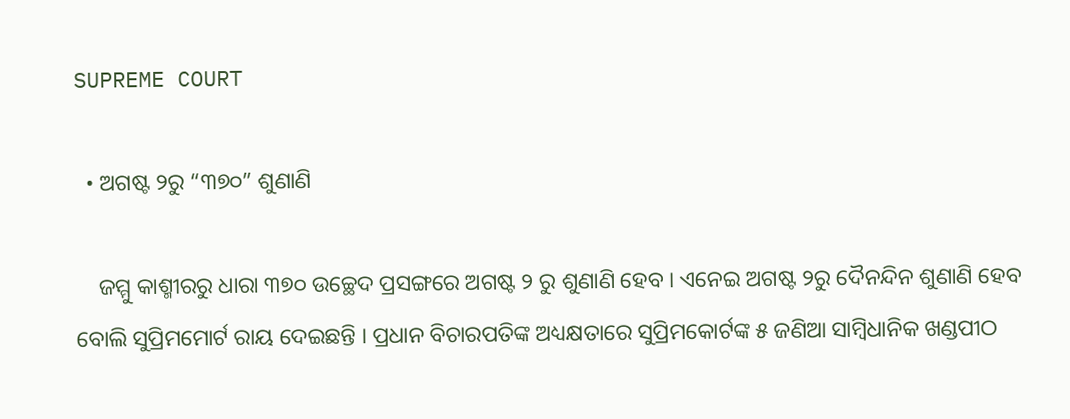SUPREME COURT

  • ଅଗଷ୍ଟ ୨ରୁ “୩୭୦” ଶୁଣାଣି

    ଜମ୍ମୁ କାଶ୍ମୀରରୁ ଧାରା ୩୭୦ ଉଚ୍ଛେଦ ପ୍ରସଙ୍ଗରେ ଅଗଷ୍ଟ ୨ ରୁ ଶୁଣାଣି ହେବ । ଏନେଇ ଅଗଷ୍ଟ ୨ରୁ ଦୈନନ୍ଦିନ ଶୁଣାଣି ହେବ ବୋଲି ସୁପ୍ରିମମୋର୍ଟ ରାୟ ଦେଇଛନ୍ତି । ପ୍ରଧାନ ବିଚାରପତିଙ୍କ ଅଧ୍ୟକ୍ଷତାରେ ସୁପ୍ରିମକୋର୍ଟଙ୍କ ୫ ଜଣିଆ ସାମ୍ବିଧାନିକ ଖଣ୍ଡପୀଠ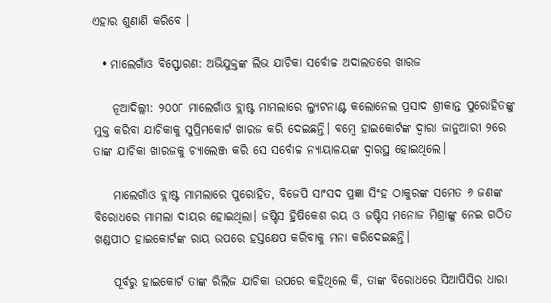ଏହାର ଶୁଣାଣି କରିବେ ।

  • ମାଲେଗାଁଓ ବିସ୍ଫୋରଣ: ଅଭିଯୁକ୍ତଙ୍କ ଲିଭ ଯାଚିକା ସର୍ବୋଚ୍ଚ ଅଦାଲତରେ ଖାରଜ

    ନୂଆଦିଲ୍ଲୀ: ୨୦୦୮ ମାଲେଗାଁଓ ବ୍ଲାଷ୍ଟ ମାମଲାରେ ଲ୍ୟୁଟନାଣ୍ଟ କଲୋନେଲ ପ୍ରସାଦ ଶ୍ରୀକାନ୍ତ ପୁରୋହିତଙ୍କୁ ମୁକ୍ତ କରିବା ଯାଚିକାକୁ ସୁପ୍ରିମକୋର୍ଟ ଖାରଜ କରି ଦେଇଛନ୍ତି। ବମ୍ବେ ହାଇକୋର୍ଟଙ୍କ ଦ୍ବାରା ଜାନୁଆରୀ ୨ରେ ତାଙ୍କ ଯାଚିକା ଖାରଜକୁ ଚ୍ୟାଲେଞ୍ଜ କରି ସେ ସର୍ବୋଚ୍ଚ ନ୍ୟାୟାଳୟଙ୍କ ଦ୍ବାରସ୍ଥ ହୋଇଥିଲେ।

    ମାଲେଗାଁଓ ବ୍ଲାଷ୍ଟ ମାମଲାରେ ପୁରୋହିତ, ବିଜେପି ସାଂସଦ ପ୍ରଜ୍ଞା ସିଂହ ଠାକୁରଙ୍କ ସମେତ ୬ ଜଣଙ୍କ ବିରୋଧରେ ମାମଲା ଦାୟର ହୋଇଥିଲା। ଜଷ୍ଟିସ ହ୍ରିଷିକେଶ ରୟ ଓ ଜଷ୍ଟିସ ମନୋଜ ମିଶ୍ରାଙ୍କୁ ନେଇ ଗଠିତ ଖଣ୍ଡପୀଠ ହାଇକୋର୍ଟଙ୍କ ରାୟ ଉପରେ ହସ୍ତକ୍ଷେପ କରିବାକୁ ମନା କରିଦେଇଛନ୍ତି।

    ପୂର୍ବରୁ ହାଇକୋର୍ଟ ତାଙ୍କ ରିଲିଜ ଯାଚିକା ଉପରେ କହିଥିଲେ କି, ତାଙ୍କ ବିରୋଧରେ ସିଆପିସିର ଧାରା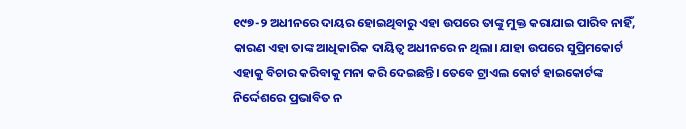୧୯୭-୨ ଅଧୀନରେ ଦାୟର ହୋଇଥିବାରୁ ଏହା ଉପରେ ତାଙ୍କୁ ମୁକ୍ତ କରାଯାଇ ପାରିବ ନାହିଁ, କାରଣ ଏହା ତାଙ୍କ ଆଧିକାରିକ ଦାୟିତ୍ବ ଅଧୀନରେ ନ ଥିଲା। ଯାହା ଉପରେ ସୁପ୍ରିମକୋର୍ଟ ଏହାକୁ ବିଚାର କରିବାକୁ ମନା କରି ଦେଇଛନ୍ତି। ତେବେ ଟ୍ରାଏଲ କୋର୍ଟ ହାଇକୋର୍ଟଙ୍କ ନିର୍ଦ୍ଦେଶରେ ପ୍ରଭାବିତ ନ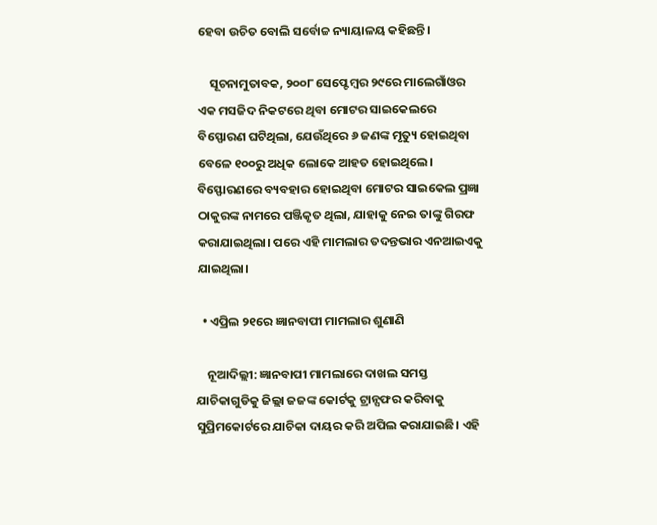ହେବା ଉଚିତ ବୋଲି ସର୍ବୋଚ୍ଚ ନ୍ୟାୟାଳୟ କହିଛନ୍ତି।

    ସୂଚନାମୁତାବକ, ୨୦୦୮ ସେପ୍ଟେମ୍ବର ୨୯ରେ ମାଲେଗାଁଓର ଏକ ମସଜିଦ ନିକଟରେ ଥିବା ମୋଟର ସାଇକେଲରେ ବିସ୍ଫୋରଣ ଘଟିଥିଲା, ଯେଉଁଥିରେ ୬ ଜଣଙ୍କ ମୃତ୍ୟୁ ହୋଇଥିବା ବେଳେ ୧୦୦ରୁ ଅଧିକ ଲୋକେ ଆହତ ହୋଇଥିଲେ। ବିସ୍ଫୋରଣରେ ବ୍ୟବହାର ହୋଇଥିବା ମୋଟର ସାଇକେଲ ପ୍ରଜ୍ଞା ଠାକୁରଙ୍କ ନାମରେ ପଞ୍ଜିକୃତ ଥିଲା, ଯାହାକୁ ନେଇ ତାଙ୍କୁ ଗିରଫ କରାଯାଇଥିଲା। ପରେ ଏହି ମାମଲାର ତଦନ୍ତଭାର ଏନଆଇଏକୁ ଯାଇଥିଲା।

  • ଏପ୍ରିଲ ୨୧ରେ ଜ୍ଞାନବାପୀ ମାମଲାର ଶୁଣାଣି

    ନୂଆଦିଲ୍ଲୀ: ଜ୍ଞାନବାପୀ ମାମଲାରେ ଦାଖଲ ସମସ୍ତ ଯାଚିକାଗୁଡିକୁ ଜିଲ୍ଲା ଜଜଙ୍କ କୋର୍ଟକୁ ଟ୍ରାନ୍ସଫର କରିବାକୁ ସୁପ୍ରିମକୋର୍ଟରେ ଯାଚିକା ଦାୟର କରି ଅପିଲ କରାଯାଇଛି। ଏହି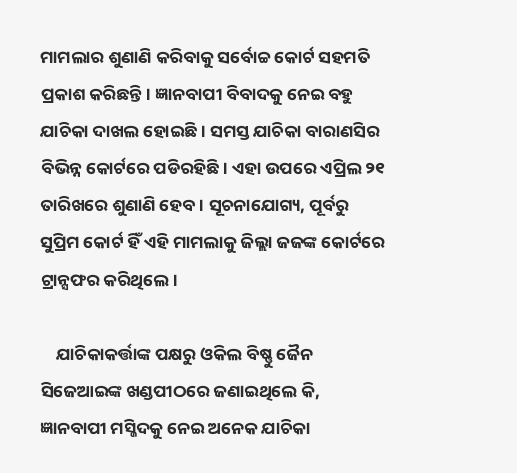ମାମଲାର ଶୁଣାଣି କରିବାକୁ ସର୍ବୋଚ୍ଚ କୋର୍ଟ ସହମତି ପ୍ରକାଶ କରିଛନ୍ତି। ଜ୍ଞାନବାପୀ ବିବାଦକୁ ନେଇ ବହୁ ଯାଚିକା ଦାଖଲ ହୋଇଛି। ସମସ୍ତ ଯାଚିକା ବାରାଣସିର ବିଭିନ୍ନ କୋର୍ଟରେ ପଡିରହିଛି। ଏହା ଉପରେ ଏପ୍ରିଲ ୨୧ ତାରିଖରେ ଶୁଣାଣି ହେବ। ସୂଚନାଯୋଗ୍ୟ, ପୂର୍ବରୁ ସୁପ୍ରିମ କୋର୍ଟ ହିଁ ଏହି ମାମଲାକୁ ଜିଲ୍ଲା ଜଜଙ୍କ କୋର୍ଟରେ ଟ୍ରାନ୍ସଫର କରିଥିଲେ।

    ଯାଚିକାକର୍ତ୍ତାଙ୍କ ପକ୍ଷରୁ ଓକିଲ ବିଷ୍ଣୁ ଜୈନ ସିଜେଆଇଙ୍କ ଖଣ୍ଡପୀଠରେ ଜଣାଇଥିଲେ କି,  ଜ୍ଞାନବାପୀ ମସ୍ଜିଦକୁ ନେଇ ଅନେକ ଯାଚିକା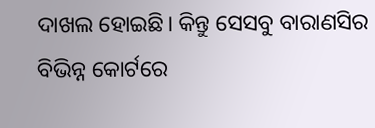ଦାଖଲ ହୋଇଛି। କିନ୍ତୁ ସେସବୁ ବାରାଣସିର ବିଭିନ୍ନ କୋର୍ଟରେ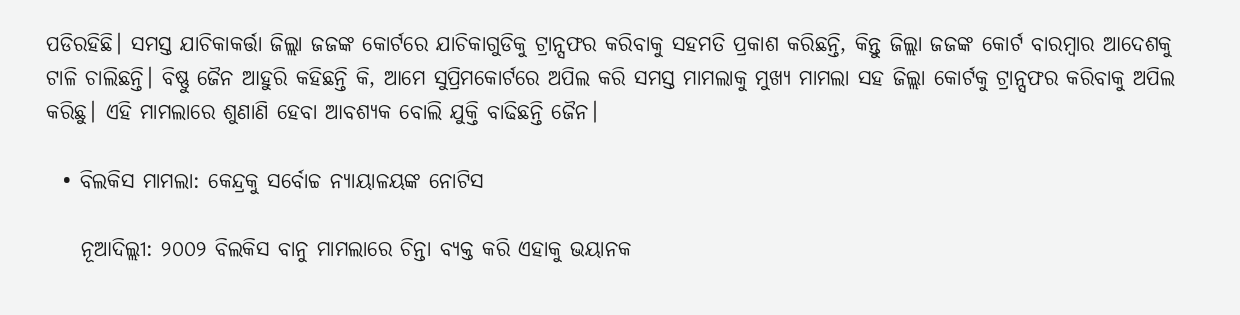ପଡିରହିଛି। ସମସ୍ତ ଯାଚିକାକର୍ତ୍ତା ଜିଲ୍ଲା ଜଜଙ୍କ କୋର୍ଟରେ ଯାଚିକାଗୁଡିକୁ ଟ୍ରାନ୍ସଫର କରିବାକୁ ସହମତି ପ୍ରକାଶ କରିଛନ୍ତି, କିନ୍ତୁ ଜିଲ୍ଲା ଜଜଙ୍କ କୋର୍ଟ ବାରମ୍ବାର ଆଦେଶକୁ ଟାଳି ଚାଲିଛନ୍ତି। ବିଷ୍ଣୁ ଜୈନ ଆହୁରି କହିଛନ୍ତି କି, ଆମେ ସୁପ୍ରିମକୋର୍ଟରେ ଅପିଲ କରି ସମସ୍ତ ମାମଲାକୁ ମୁଖ୍ୟ ମାମଲା ସହ ଜିଲ୍ଲା କୋର୍ଟକୁ ଟ୍ରାନ୍ସଫର କରିବାକୁ ଅପିଲ କରିଛୁ। ଏହି ମାମଲାରେ ଶୁଣାଣି ହେବା ଆବଶ୍ୟକ ବୋଲି ଯୁକ୍ତି ବାଢିଛନ୍ତି ଜୈନ।

  • ବିଲକିସ ମାମଲା: କେନ୍ଦ୍ରକୁ ସର୍ବୋଚ୍ଚ ନ୍ୟାୟାଳୟଙ୍କ ନୋଟିସ

    ନୂଆଦିଲ୍ଲୀ: ୨୦୦୨ ବିଲକିସ ବାନୁ ମାମଲାରେ ଚିନ୍ତା ବ୍ୟକ୍ତ କରି ଏହାକୁ ଭୟାନକ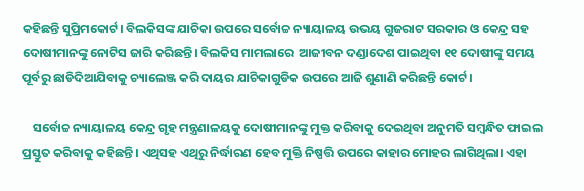କହିଛନ୍ତି ସୁପ୍ରିମକୋର୍ଟ। ବିଲକିସଙ୍କ ଯାଚିକା ଉପରେ ସର୍ବୋଚ୍ଚ ନ୍ୟାୟାଳୟ ଉଭୟ ଗୁଜରାଟ ସରକାର ଓ କେନ୍ଦ୍ର ସହ ଦୋଷୀମାନଙ୍କୁ ନୋଟିସ ଜାରି କରିଛନ୍ତି। ବିଲକିସ ମାମଲାରେ  ଆଜୀବନ ଦଣ୍ଡାଦେଶ ପାଇଥିବା ୧୧ ଦୋଷୀଙ୍କୁ ସମୟ ପୂର୍ବରୁ ଛାଡିଦିଆଯିବାକୁ ଚ୍ୟାଲେଞ୍ଜ କରି ଦାୟର ଯାଚିକାଗୁଡିକ ଉପରେ ଆଜି ଶୁଣାଣି କରିଛନ୍ତି କୋର୍ଟ।

    ସର୍ବୋଚ୍ଚ ନ୍ୟାୟାଳୟ କେନ୍ଦ୍ର ଗୃହ ମନ୍ତ୍ରଣାଳୟକୁ ଦୋଷୀମାନଙ୍କୁ ମୁକ୍ତ କରିବାକୁ ଦେଇଥିବା ଅନୁମତି ସମ୍ବନ୍ଧିତ ଫାଇଲ ପ୍ରସ୍ତୁତ କରିବାକୁ କହିଛନ୍ତି। ଏଥିସହ ଏଥିରୁ ନିର୍ଦ୍ଧାରଣ ହେବ ମୁକ୍ତି ନିଷ୍ପତ୍ତି ଉପରେ କାହାର ମୋହର ଲାଗିଥିଲା। ଏହା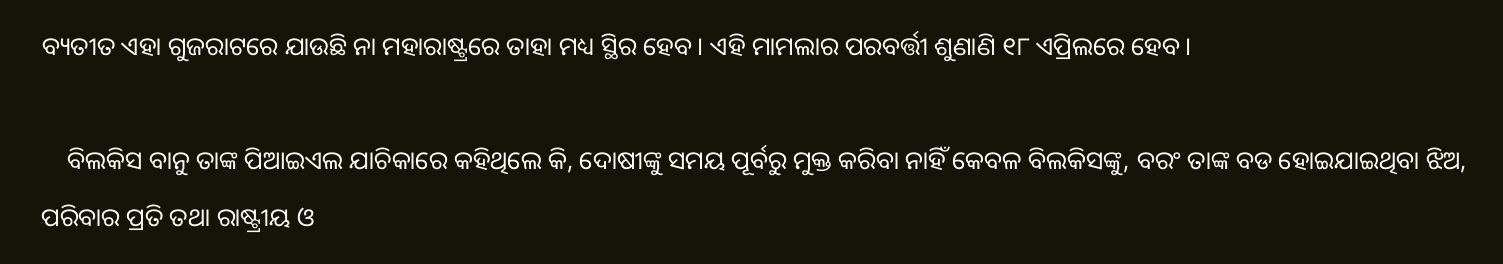ବ୍ୟତୀତ ଏହା ଗୁଜରାଟରେ ଯାଉଛି ନା ମହାରାଷ୍ଟ୍ରରେ ତାହା ମଧ୍ୟ ସ୍ଥିର ହେବ। ଏହି ମାମଲାର ପରବର୍ତ୍ତୀ ଶୁଣାଣି ୧୮ ଏପ୍ରିଲରେ ହେବ।

    ବିଲକିସ ବାନୁ ତାଙ୍କ ପିଆଇଏଲ ଯାଚିକାରେ କହିଥିଲେ କି, ଦୋଷୀଙ୍କୁ ସମୟ ପୂର୍ବରୁ ମୁକ୍ତ କରିବା ନାହିଁ କେବଳ ବିଲକିସଙ୍କୁ, ବରଂ ତାଙ୍କ ବଡ ହୋଇଯାଇଥିବା ଝିଅ, ପରିବାର ପ୍ରତି ତଥା ରାଷ୍ଟ୍ରୀୟ ଓ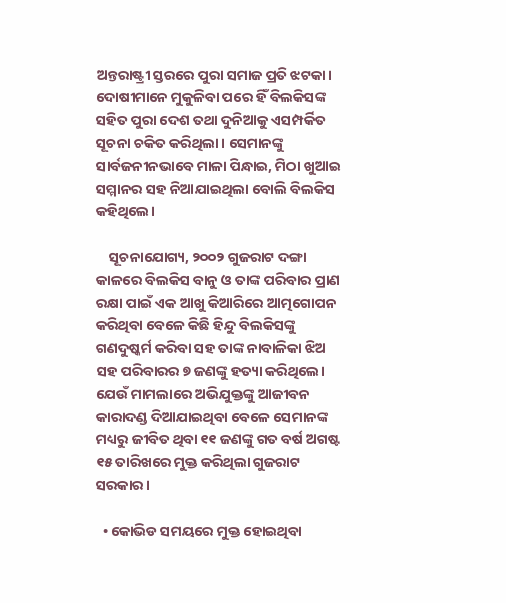ଅନ୍ତରାଷ୍ଟ୍ରୀ ସ୍ତରରେ ପୁରା ସମାଜ ପ୍ରତି ଝଟକା। ଦୋଷୀମାନେ ମୁକୁଳିବା ପରେ ହିଁ ବିଲକିସଙ୍କ ସହିତ ପୁରା ଦେଶ ତଥା ଦୁନିଆକୁ ଏସମ୍ପର୍କିତ ସୂଚନା ଚକିତ କରିଥିଲା। ସେମାନଙ୍କୁ ସାର୍ବଜନୀନଭାବେ ମାଳା ପିନ୍ଧାଇ, ମିଠା ଖୁଆଇ  ସମ୍ମାନର ସହ ନିଆଯାଇଥିଲା ବୋଲି ବିଲକିସ କହିଥିଲେ।

    ସୂଚନାଯୋଗ୍ୟ, ୨୦୦୨ ଗୁଜରାଟ ଦଙ୍ଗା କାଳରେ ବିଲକିସ ବାନୁ ଓ ତାଙ୍କ ପରିବାର ପ୍ରାଣ ରକ୍ଷା ପାଇଁ ଏକ ଆଖୁ କିଆରିରେ ଆତ୍ମଗୋପନ କରିଥିବା ବେଳେ କିଛି ହିନ୍ଦୁ ବିଲକିସଙ୍କୁ ଗଣଦୁଷ୍କର୍ମ କରିବା ସହ ତାଙ୍କ ନାବାଳିକା ଝିଅ ସହ ପରିବାରର ୭ ଜଣଙ୍କୁ ହତ୍ୟା କରିଥିଲେ। ଯେଉଁ ମାମଲାରେ ଅଭିଯୁକ୍ତଙ୍କୁ ଆଜୀବନ କାରାଦଣ୍ଡ ଦିଆଯାଇଥିବା ବେଳେ ସେମାନଙ୍କ ମଧ୍ୟରୁ ଜୀବିତ ଥିବା ୧୧ ଜଣଙ୍କୁ ଗତ ବର୍ଷ ଅଗଷ୍ଟ ୧୫ ତାରିଖରେ ମୁକ୍ତ କରିଥିଲା ଗୁଜରାଟ ସରକାର।

  • କୋଭିଡ ସମୟରେ ମୁକ୍ତ ହୋଇଥିବା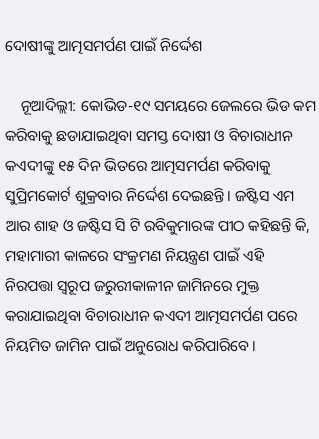ଦୋଷୀଙ୍କୁ ଆତ୍ମସମର୍ପଣ ପାଇଁ ନିର୍ଦ୍ଦେଶ

    ନୂଆଦିଲ୍ଲୀ: କୋଭିଡ-୧୯ ସମୟରେ ଜେଲରେ ଭିଡ କମ କରିବାକୁ ଛଡାଯାଇଥିବା ସମସ୍ତ ଦୋଷୀ ଓ ବିଚାରାଧୀନ କଏଦୀଙ୍କୁ ୧୫ ଦିନ ଭିତରେ ଆତ୍ମସମର୍ପଣ କରିବାକୁ ସୁପ୍ରିମକୋର୍ଟ ଶୁକ୍ରବାର ନିର୍ଦ୍ଦେଶ ଦେଇଛନ୍ତି। ଜଷ୍ଟିସ ଏମ ଆର ଶାହ ଓ ଜଷ୍ଟିସ ସି ଟି ରବିକୁମାରଙ୍କ ପୀଠ କହିଛନ୍ତି କି, ମହାମାରୀ କାଳରେ ସଂକ୍ରମଣ ନିୟନ୍ତ୍ରଣ ପାଇଁ ଏହି ନିରପତ୍ତା ସ୍ବରୂପ ଜରୁରୀକାଳୀନ ଜାମିନରେ ମୁକ୍ତ କରାଯାଇଥିବା ବିଚାରାଧୀନ କଏଦୀ ଆତ୍ମସମର୍ପଣ ପରେ ନିୟମିତ ଜାମିନ ପାଇଁ ଅନୁରୋଧ କରିପାରିବେ।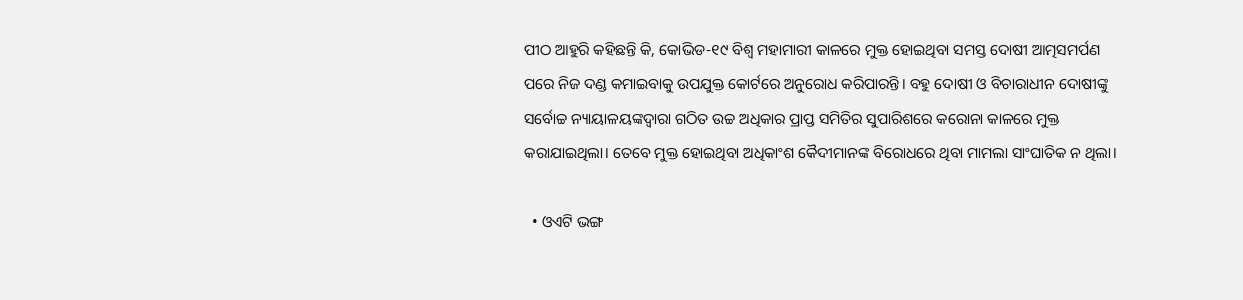ପୀଠ ଆହୁରି କହିଛନ୍ତି କି, କୋଭିଡ-୧୯ ବିଶ୍ବ ମହାମାରୀ କାଳରେ ମୁକ୍ତ ହୋଇଥିବା ସମସ୍ତ ଦୋଷୀ ଆତ୍ମସମର୍ପଣ ପରେ ନିଜ ଦଣ୍ଡ କମାଇବାକୁ ଉପଯୁକ୍ତ କୋର୍ଟରେ ଅନୁରୋଧ କରିପାରନ୍ତି। ବହୁ ଦୋଷୀ ଓ ବିଚାରାଧୀନ ଦୋଷୀଙ୍କୁ ସର୍ବୋଚ୍ଚ ନ୍ୟାୟାଳୟଙ୍କଦ୍ବାରା ଗଠିତ ଉଚ୍ଚ ଅଧିକାର ପ୍ରାପ୍ତ ସମିତିର ସୁପାରିଶରେ କରୋନା କାଳରେ ମୁକ୍ତ କରାଯାଇଥିଲା। ତେବେ ମୁକ୍ତ ହୋଇଥିବା ଅଧିକାଂଶ କୈଦୀମାନଙ୍କ ବିରୋଧରେ ଥିବା ମାମଲା ସାଂଘାତିକ ନ ଥିଲା।

  • ଓଏଟି ଭଙ୍ଗ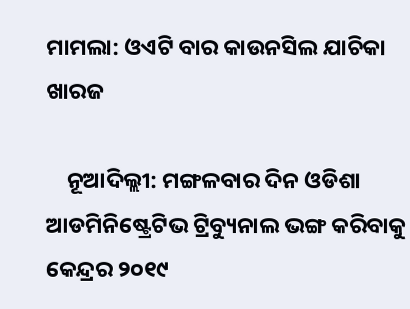ମାମଲା: ଓଏଟି ବାର କାଉନସିଲ ଯାଚିକା ଖାରଜ

    ନୂଆଦିଲ୍ଲୀ: ମଙ୍ଗଳବାର ଦିନ ଓଡିଶା ଆଡମିନିଷ୍ଟ୍ରେଟିଭ ଟ୍ରିବ୍ୟୁନାଲ ଭଙ୍ଗ କରିବାକୁ କେନ୍ଦ୍ରର ୨୦୧୯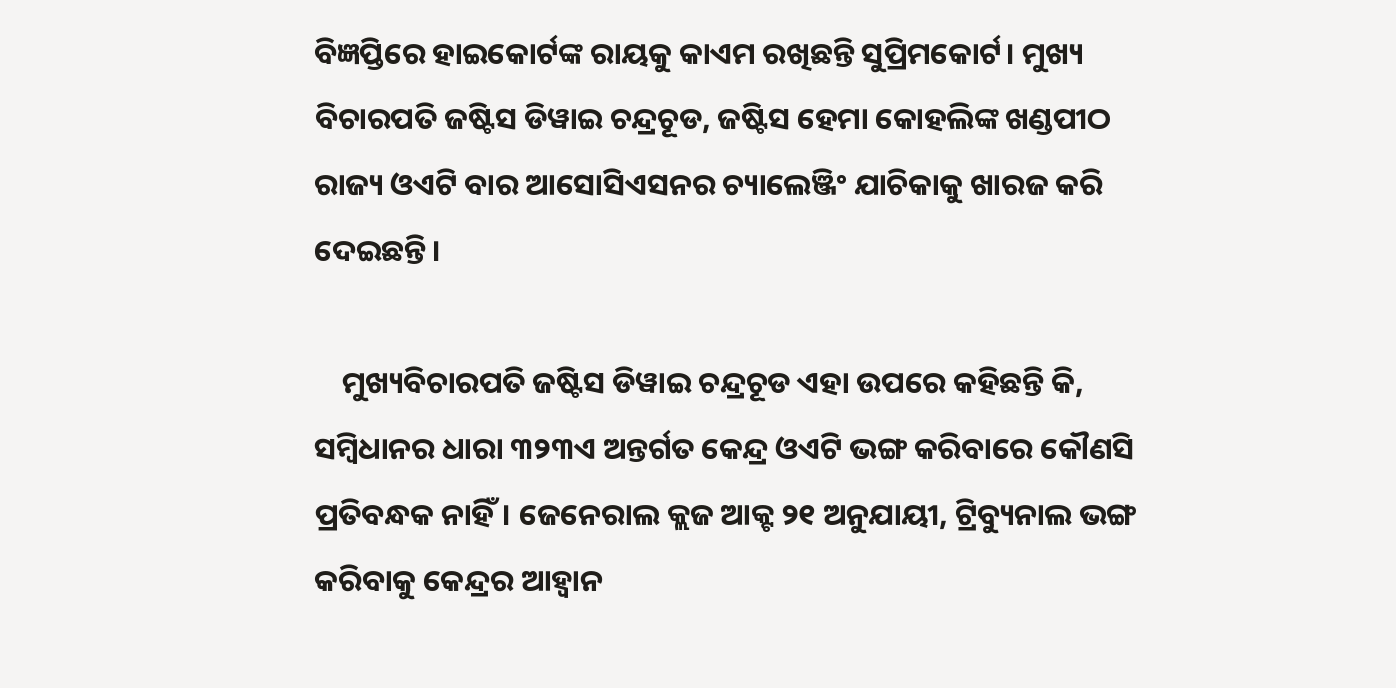ବିଜ୍ଞପ୍ତିରେ ହାଇକୋର୍ଟଙ୍କ ରାୟକୁ କାଏମ ରଖିଛନ୍ତି ସୁପ୍ରିମକୋର୍ଟ। ମୁଖ୍ୟ ବିଚାରପତି ଜଷ୍ଟିସ ଡିୱାଇ ଚନ୍ଦ୍ରଚୂଡ, ଜଷ୍ଟିସ ହେମା କୋହଲିଙ୍କ ଖଣ୍ଡପୀଠ ରାଜ୍ୟ ଓଏଟି ବାର ଆସୋସିଏସନର ଚ୍ୟାଲେଞ୍ଜିଂ ଯାଚିକାକୁ ଖାରଜ କରି ଦେଇଛନ୍ତି।

    ମୁଖ୍ୟବିଚାରପତି ଜଷ୍ଟିସ ଡିୱାଇ ଚନ୍ଦ୍ରଚୂଡ ଏହା ଉପରେ କହିଛନ୍ତି କି, ସମ୍ବିଧାନର ଧାରା ୩୨୩ଏ ଅନ୍ତର୍ଗତ କେନ୍ଦ୍ର ଓଏଟି ଭଙ୍ଗ କରିବାରେ କୌଣସି ପ୍ରତିବନ୍ଧକ ନାହିଁ। ଜେନେରାଲ କ୍ଲଜ ଆକ୍ଟ ୨୧ ଅନୁଯାୟୀ, ଟ୍ରିବ୍ୟୁନାଲ ଭଙ୍ଗ କରିବାକୁ କେନ୍ଦ୍ରର ଆହ୍ବାନ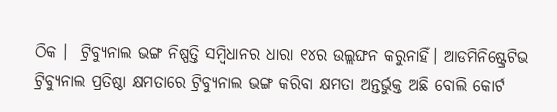ଠିକ ।  ଟ୍ରିବ୍ୟୁନାଲ ଭଙ୍ଗ ନିଷ୍ପତ୍ତି ସମ୍ବିଧାନର ଧାରା ୧୪ର ଉଲ୍ଲଙ୍ଘନ କରୁନାହିଁ। ଆଡମିନିଷ୍ଟ୍ରେଟିଭ ଟ୍ରିବ୍ୟୁନାଲ ପ୍ରତିଷ୍ଠା କ୍ଷମତାରେ ଟ୍ରିବ୍ୟୁନାଲ ଭଙ୍ଗ କରିବା କ୍ଷମତା ଅନ୍ତର୍ଭୁକ୍ତ ଅଛି ବୋଲି କୋର୍ଟ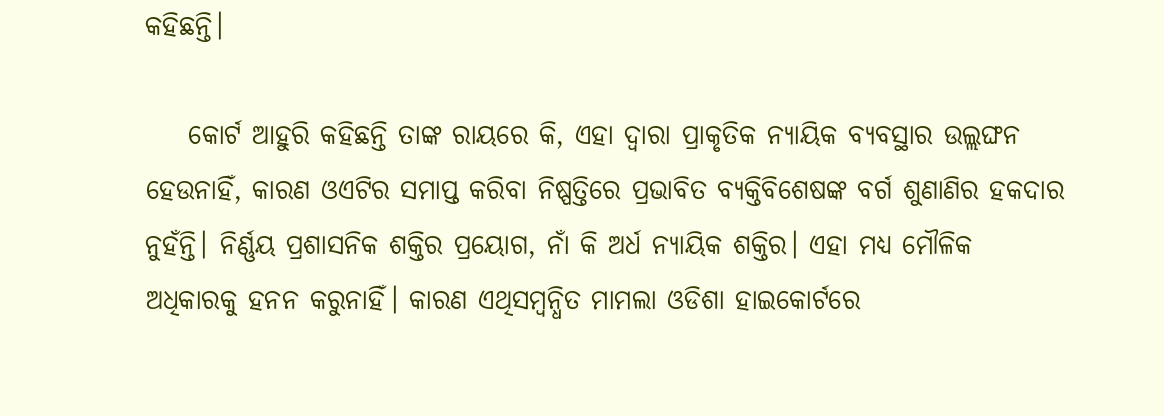କହିଛନ୍ତି।

    କୋର୍ଟ ଆହୁରି କହିଛନ୍ତି ତାଙ୍କ ରାୟରେ କି, ଏହା ଦ୍ବାରା ପ୍ରାକୃତିକ ନ୍ୟାୟିକ ବ୍ୟବସ୍ଥାର ଉଲ୍ଲଙ୍ଘନ ହେଉନାହିଁ, କାରଣ ଓଏଟିର ସମାପ୍ତ କରିବା ନିଷ୍ପତ୍ତିରେ ପ୍ରଭାବିତ ବ୍ୟକ୍ତିବିଶେଷଙ୍କ ବର୍ଗ ଶୁଣାଣିର ହକଦାର ନୁହଁନ୍ତି। ନିର୍ଣ୍ଣୟ ପ୍ରଶାସନିକ ଶକ୍ତିର ପ୍ରୟୋଗ, ନାଁ କି ଅର୍ଧ ନ୍ୟାୟିକ ଶକ୍ତିର। ଏହା ମଧ୍ୟ ମୌଳିକ ଅଧିକାରକୁ ହନନ କରୁନାହିଁ। କାରଣ ଏଥିସମ୍ବନ୍ଧିତ ମାମଲା ଓଡିଶା ହାଇକୋର୍ଟରେ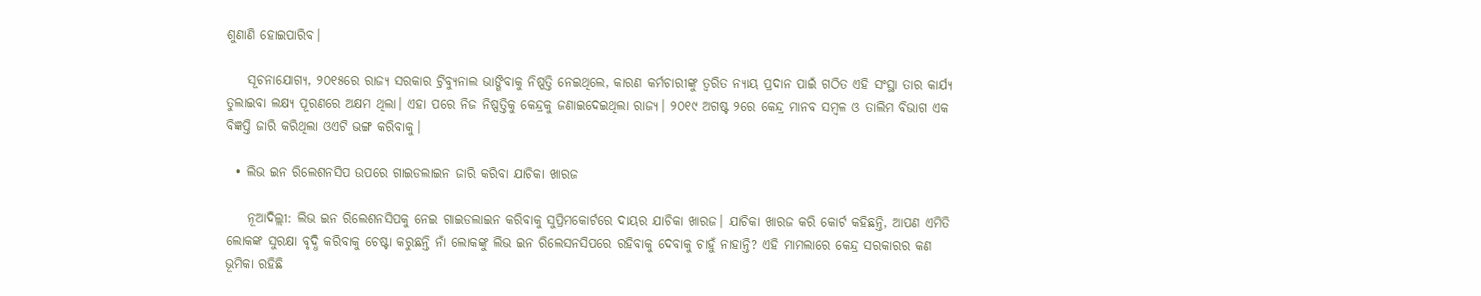ଶୁଣାଣି ହୋଇପାରିବ।

    ସୂଚନାଯୋଗ୍ୟ, ୨୦୧୫ରେ ରାଜ୍ୟ ସରକାର ଟ୍ରିବ୍ୟୁନାଲ ଭାଙ୍ଗିବାକୁ ନିଷ୍ପତ୍ତି ନେଇଥିଲେ, କାରଣ କର୍ମଚାରୀଙ୍କୁ ତ୍ବରିତ ନ୍ୟାୟ ପ୍ରଦାନ ପାଇଁ ଗଠିତ ଏହି ସଂସ୍ଥା ତାର କାର୍ଯ୍ୟ ତୁଲାଇବା ଲକ୍ଷ୍ୟ ପୂରଣରେ ଅକ୍ଷମ ଥିଲା। ଏହା ପରେ ନିଜ ନିଷ୍ପତ୍ତିକୁ କେନ୍ଦ୍ରକୁ ଜଣାଇଦେଇଥିଲା ରାଜ୍ୟ। ୨୦୧୯ ଅଗଷ୍ଟ ୨ରେ କେନ୍ଦ୍ର ମାନବ ସମ୍ବଳ ଓ ତାଲିମ ବିଭାଗ ଏକ ବିଜ୍ଞପ୍ତି ଜାରି କରିଥିଲା ଓଏଟି ଭଙ୍ଗ କରିବାକୁ।

  • ଲିଭ ଇନ ରିଲେଶନସିପ ଉପରେ ଗାଇଡଲାଇନ ଜାରି କରିବା ଯାଚିକା ଖାରଜ

    ନୂଆଦିଲ୍ଲୀ: ଲିଭ ଇନ ରିଲେଶନସିପକୁ ନେଇ ଗାଇଡଲାଇନ କରିବାକୁ ସୁପ୍ରିମକୋର୍ଟରେ ଦାୟର ଯାଚିକା ଖାରଜ। ଯାଚିକା ଖାରଜ କରି କୋର୍ଟ କହିଛନ୍ତି, ଆପଣ ଏମିତି ଲୋକଙ୍କ ସୁରକ୍ଷା ବୃଦ୍ଧି କରିବାକୁ ଚେଷ୍ଟା କରୁଛନ୍ତି ନାଁ ଲୋକଙ୍କୁ ଲିଭ ଇନ ରିଲେସନସିପରେ ରହିବାକୁ ଦେବାକୁ ଚାହୁଁ ନାହାନ୍ତି? ଏହି ମାମଲାରେ କେନ୍ଦ୍ର ସରକାରର କଣ ଭୂମିକା ରହିଛି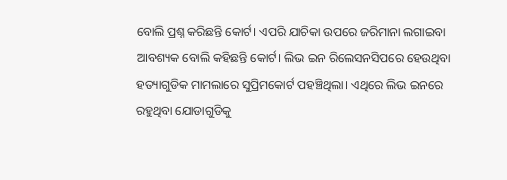ବୋଲି ପ୍ରଶ୍ନ କରିଛନ୍ତି କୋର୍ଟ। ଏପରି ଯାଚିକା ଉପରେ ଜରିମାନା ଲଗାଇବା ଆବଶ୍ୟକ ବୋଲି କହିଛନ୍ତି କୋର୍ଟ। ଲିଭ ଇନ ରିଲେସନସିପରେ ହେଉଥିବା ହତ୍ୟାଗୁଡିକ ମାମଲାରେ ସୁପ୍ରିମକୋର୍ଟ ପହଞ୍ଚିଥିଲା। ଏଥିରେ ଲିଭ ଇନରେ ରହୁଥିବା ଯୋଡାଗୁଡିକୁ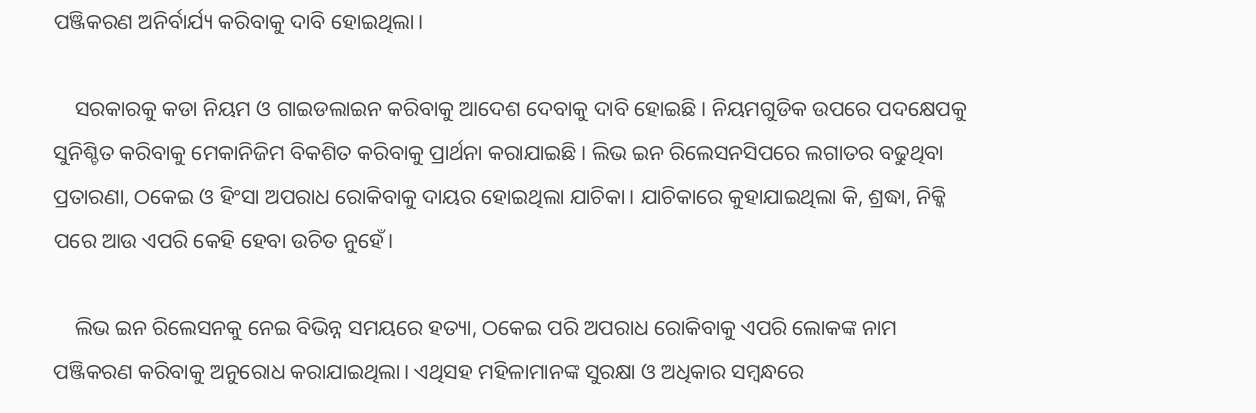ପଞ୍ଜିକରଣ ଅନିର୍ବାର୍ଯ୍ୟ କରିବାକୁ ଦାବି ହୋଇଥିଲା।

    ସରକାରକୁ କଡା ନିୟମ ଓ ଗାଇଡଲାଇନ କରିବାକୁ ଆଦେଶ ଦେବାକୁ ଦାବି ହୋଇଛି। ନିୟମଗୁଡିକ ଉପରେ ପଦକ୍ଷେପକୁ ସୁନିଶ୍ଚିତ କରିବାକୁ ମେକାନିଜିମ ବିକଶିତ କରିବାକୁ ପ୍ରାର୍ଥନା କରାଯାଇଛି। ଲିଭ ଇନ ରିଲେସନସିପରେ ଲଗାତର ବଢୁଥିବା ପ୍ରତାରଣା, ଠକେଇ ଓ ହିଂସା ଅପରାଧ ରୋକିବାକୁ ଦାୟର ହୋଇଥିଲା ଯାଚିକା। ଯାଚିକାରେ କୁହାଯାଇଥିଲା କି, ଶ୍ରଦ୍ଧା, ନିକ୍କି ପରେ ଆଉ ଏପରି କେହି ହେବା ଉଚିତ ନୁହେଁ।

    ଲିଭ ଇନ ରିଲେସନକୁ ନେଇ ବିଭିନ୍ନ ସମୟରେ ହତ୍ୟା, ଠକେଇ ପରି ଅପରାଧ ରୋକିବାକୁ ଏପରି ଲୋକଙ୍କ ନାମ ପଞ୍ଜିକରଣ କରିବାକୁ ଅନୁରୋଧ କରାଯାଇଥିଲା। ଏଥିସହ ମହିଳାମାନଙ୍କ ସୁରକ୍ଷା ଓ ଅଧିକାର ସମ୍ବନ୍ଧରେ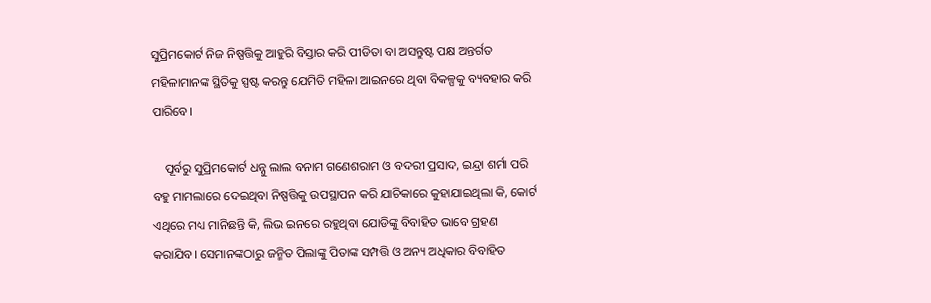ସୁପ୍ରିମକୋର୍ଟ ନିଜ ନିଷ୍ପତ୍ତିକୁ ଆହୁରି ବିସ୍ତାର କରି ପୀଡିତା ବା ଅସନ୍ତୁଷ୍ଟ ପକ୍ଷ ଅନ୍ତର୍ଗତ ମହିଳାମାନଙ୍କ ସ୍ଥିତିକୁ ସ୍ପଷ୍ଟ କରନ୍ତୁ ଯେମିତି ମହିଳା ଆଇନରେ ଥିବା ବିକଳ୍ପକୁ ବ୍ୟବହାର କରି ପାରିବେ।

    ପୂର୍ବରୁ ସୁପ୍ରିମକୋର୍ଟ ଧନ୍ନୁ ଲାଲ ବନାମ ଗଣେଶରାମ ଓ ବଦରୀ ପ୍ରସାଦ, ଇନ୍ଦ୍ରା ଶର୍ମା ପରି ବହୁ ମାମଲାରେ ଦେଇଥିବା ନିଷ୍ପତ୍ତିକୁ ଉପସ୍ଥାପନ କରି ଯାଚିକାରେ କୁହାଯାଇଥିଲା କି, କୋର୍ଟ ଏଥିରେ ମଧ୍ୟ ମାନିଛନ୍ତି କି, ଲିଭ ଇନରେ ରହୁଥିବା ଯୋଡିଙ୍କୁ ବିବାହିତ ଭାବେ ଗ୍ରହଣ କରାଯିବ। ସେମାନଙ୍କଠାରୁ ଜନ୍ମିତ ପିଲାଙ୍କୁ ପିତାଙ୍କ ସମ୍ପତ୍ତି ଓ ଅନ୍ୟ ଅଧିକାର ବିବାହିତ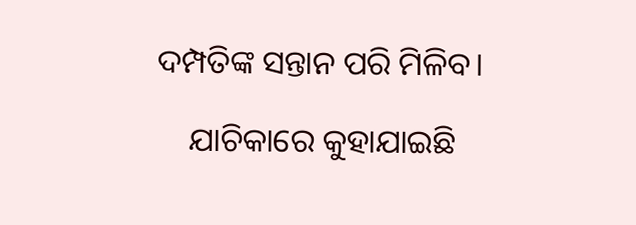ଦମ୍ପତିଙ୍କ ସନ୍ତାନ ପରି ମିଳିବ।

    ଯାଚିକାରେ କୁହାଯାଇଛି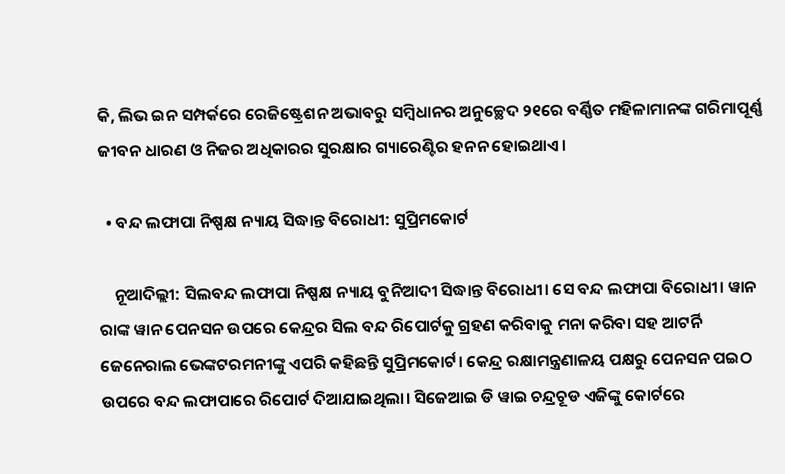କି, ଲିଭ ଇନ ସମ୍ପର୍କରେ ରେଜିଷ୍ଟ୍ରେଶନ ଅଭାବରୁ ସମ୍ବିଧାନର ଅନୁଚ୍ଛେଦ ୨୧ରେ ବର୍ଣ୍ଣିତ ମହିଳାମାନଙ୍କ ଗରିମାପୂର୍ଣ୍ଣ ଜୀବନ ଧାରଣ ଓ ନିଜର ଅଧିକାରର ସୁରକ୍ଷାର ଗ୍ୟାରେଣ୍ଟିର ହନନ ହୋଇଥାଏ।

  • ବନ୍ଦ ଲଫାପା ନିଷ୍ପକ୍ଷ ନ୍ୟାୟ ସିଦ୍ଧାନ୍ତ ବିରୋଧୀ: ସୁପ୍ରିମକୋର୍ଟ

    ନୂଆଦିଲ୍ଲୀ: ସିଲବନ୍ଦ ଲଫାପା ନିଷ୍ପକ୍ଷ ନ୍ୟାୟ ବୁନିଆଦୀ ସିଦ୍ଧାନ୍ତ ବିରୋଧୀ। ସେ ବନ୍ଦ ଲଫାପା ବିରୋଧୀ। ୱାନ ରାଙ୍କ ୱାନ ପେନସନ ଉପରେ କେନ୍ଦ୍ରର ସିଲ ବନ୍ଦ ରିପୋର୍ଟକୁ ଗ୍ରହଣ କରିବାକୁ ମନା କରିବା ସହ ଆଟର୍ନି ଜେନେରାଲ ଭେଙ୍କଟରମନୀଙ୍କୁ ଏପରି କହିଛନ୍ତି ସୁପ୍ରିମକୋର୍ଟ। କେନ୍ଦ୍ର ରକ୍ଷାମନ୍ତ୍ରଣାଳୟ ପକ୍ଷରୁ ପେନସନ ପଇଠ ଉପରେ ବନ୍ଦ ଲଫାପାରେ ରିପୋର୍ଟ ଦିଆଯାଇଥିଲା। ସିଜେଆଇ ଡି ୱାଇ ଚନ୍ଦ୍ରଚୂଡ ଏଜିଙ୍କୁ କୋର୍ଟରେ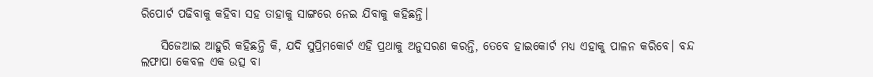ରିପୋର୍ଟ ପଢିବାକୁ କହିବା ସହ ତାହାକୁ ସାଙ୍ଗରେ ନେଇ ଯିବାକୁ କହିଛନ୍ତି।

    ସିଜେଆଇ ଆହୁରି କହିଛନ୍ତି କି, ଯଦି ସୁପ୍ରିମକୋର୍ଟ ଏହି ପ୍ରଥାକୁ ଅନୁସରଣ କରନ୍ତି, ତେବେ ହାଇକୋର୍ଟ ମଧ୍ୟ ଏହାକୁ ପାଳନ କରିବେ। ବନ୍ଦ ଲଫାପା କେବଳ ଏକ ଉତ୍ସ ବା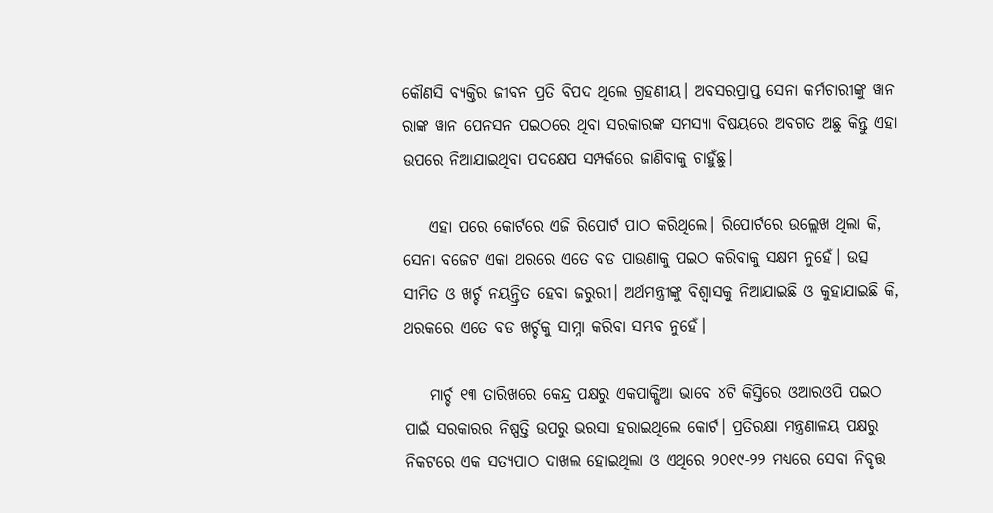କୌଣସି ବ୍ୟକ୍ତିର ଜୀବନ ପ୍ରତି ବିପଦ ଥିଲେ ଗ୍ରହଣୀୟ। ଅବସରପ୍ରାପ୍ତ ସେନା କର୍ମଚାରୀଙ୍କୁ ୱାନ ରାଙ୍କ ୱାନ ପେନସନ ପଇଠରେ ଥିବା ସରକାରଙ୍କ ସମସ୍ୟା ବିଷୟରେ ଅବଗତ ଅଛୁ କିନ୍ତୁ ଏହା ଉପରେ ନିଆଯାଇଥିବା ପଦକ୍ଷେପ ସମ୍ପର୍କରେ ଜାଣିବାକୁ ଚାହୁଁଛୁ।

    ଏହା ପରେ କୋର୍ଟରେ ଏଜି ରିପୋର୍ଟ ପାଠ କରିଥିଲେ। ରିପୋର୍ଟରେ ଉଲ୍ଲେଖ ଥିଲା କି, ସେନା ବଜେଟ ଏକା ଥରରେ ଏତେ ବଡ ପାଉଣାକୁ ପଇଠ କରିବାକୁ ସକ୍ଷମ ନୁହେଁ। ଉତ୍ସ ସୀମିତ ଓ ଖର୍ଚ୍ଚ ନୟନ୍ତ୍ରିତ ହେବା ଜରୁରୀ। ଅର୍ଥମନ୍ତ୍ରୀଙ୍କୁ ବିଶ୍ବାସକୁ ନିଆଯାଇଛି ଓ କୁହାଯାଇଛି କି, ଥରକରେ ଏତେ ବଡ ଖର୍ଚ୍ଚକୁ ସାମ୍ନା କରିବା ସମ୍ଭବ ନୁହେଁ।

    ମାର୍ଚ୍ଚ ୧୩ ତାରିଖରେ କେନ୍ଦ୍ର ପକ୍ଷରୁ ଏକପାକ୍ଷିଆ ଭାବେ ୪ଟି କିସ୍ତିରେ ଓଆରଓପି ପଇଠ ପାଇଁ ସରକାରର ନିଷ୍ପତ୍ତି ଉପରୁ ଭରସା ହରାଇଥିଲେ କୋର୍ଟ। ପ୍ରତିରକ୍ଷା ମନ୍ତ୍ରଣାଳୟ ପକ୍ଷରୁ ନିକଟରେ ଏକ ସତ୍ୟପାଠ ଦାଖଲ ହୋଇଥିଲା ଓ ଏଥିରେ ୨୦୧୯-୨୨ ମଧ୍ୟରେ ସେବା ନିବୃତ୍ତ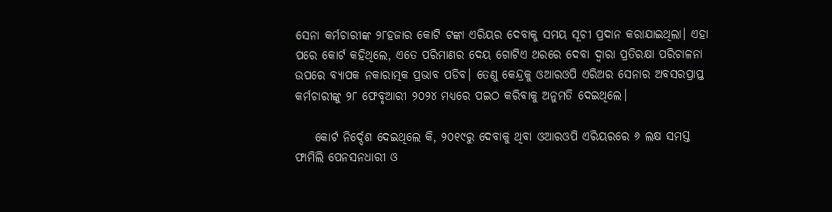ସେନା କର୍ମଚାରୀଙ୍କ ୨୮ହଜାର କୋଟି ଟଙ୍କା ଏରିୟର ଦେବାକୁ ସମୟ ସୂଚୀ ପ୍ରଦାନ କରାଯାଇଥିଲା। ଏହା ପରେ କୋର୍ଟ କହିଥିଲେ, ଏତେ ପରିମାଣର ଦେୟ ଗୋଟିଏ ଥରରେ ଦେବା ଦ୍ବାରା ପ୍ରତିରକ୍ଷା ପରିଚାଳନା ଉପରେ ବ୍ୟାପକ ନକାରାତ୍ମକ ପ୍ରଭାବ ପଡିବ। ତେଣୁ କେନ୍ଦ୍ରକୁ ଓଆରଓପି ଏରିଅର ସେନାର ଅବସରପ୍ରାପ୍ତ କର୍ମଚାରୀଙ୍କୁ ୨୮ ଫେବୃଆରୀ ୨୦୨୪ ମଧ୍ୟରେ ପଇଠ କରିବାକୁ ଅନୁମତି ଦେଇଥିଲେ।

    କୋର୍ଟ ନିର୍ଦ୍ଦେଶ ଦେଇଥିଲେ କି, ୨୦୧୯ରୁ ଦେବାକୁ ଥିବା ଓଆରଓପି ଏରିୟରରେ ୬ ଲକ୍ଷ ସମସ୍ତ ଫାମିଲି ପେନସନଧାରୀ ଓ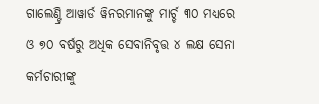ଗାଲେଣ୍ଟ୍ରି ଆୱାର୍ଡ ୱିନରମାନଙ୍କୁ ମାର୍ଚ୍ଚ ୩୦ ମଧ୍ୟରେ ଓ ୭୦ ବର୍ଷରୁ ଅଧିକ ସେବାନିବୃତ୍ତ ୪ ଲକ୍ଷ ସେନା କର୍ମଚାରୀଙ୍କୁ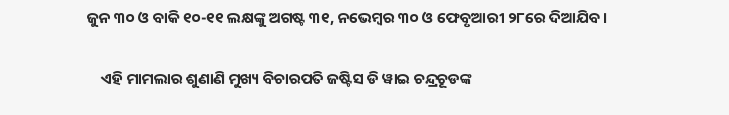ଜୁନ ୩୦ ଓ ବାକି ୧୦-୧୧ ଲକ୍ଷଙ୍କୁ ଅଗଷ୍ଟ ୩୧, ନଭେମ୍ବର ୩୦ ଓ ଫେବୃଆରୀ ୨୮ରେ ଦିଆଯିବ।

    ଏହି ମାମଲାର ଶୁଣାଣି ମୁଖ୍ୟ ବିଚାରପତି ଜଷ୍ଟିସ ଡି ୱାଇ ଚନ୍ଦ୍ରଚୂଡଙ୍କ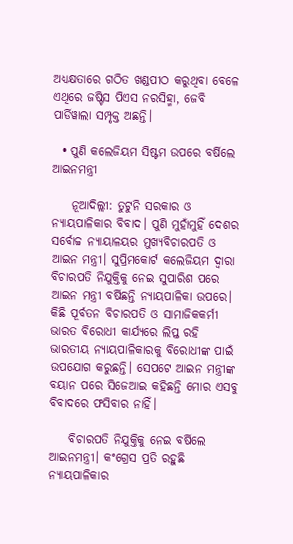ଅଧ୍ୟକ୍ଷତାରେ ଗଠିତ ଖଣ୍ଡପୀଠ କରୁଥିବା ବେଳେ ଏଥିରେ ଜଷ୍ଟିସ ପିଏସ ନରସିହ୍ମା, ଜେବି ପାର୍ଡିୱାଲା ସମ୍ପୃକ୍ତ ଅଛନ୍ତି।

  • ପୁଣି କଲେଜିୟମ ସିଷ୍ଟମ ଉପରେ ବର୍ଷିଲେ ଆଇନମନ୍ତ୍ରୀ

    ନୂଆଦିଲ୍ଲୀ: ତୁଟୁନି ସରକାର ଓ ନ୍ୟାୟପାଳିକାର ବିବାଦ। ପୁଣି ମୁହାଁମୁହିଁ ଦେଶର ସର୍ବୋଚ୍ଚ ନ୍ୟାୟାଳୟର ମୁଖ୍ୟବିଚାରପତି ଓ ଆଇନ ମନ୍ତ୍ରୀ। ସୁପ୍ରିମକୋର୍ଟ କଲେଜିୟମ ଦ୍ବାରା ବିଚାରପତି ନିଯୁକ୍ତିକୁ ନେଇ ସୁପାରିଶ ପରେ ଆଇନ ମନ୍ତ୍ରୀ ବର୍ଷିଛନ୍ତି ନ୍ୟାୟପାଳିକା ଉପରେ। କିଛି ପୂର୍ବତନ ବିଚାରପତି ଓ ସାମାଜିକକର୍ମୀ ଭାରତ ବିରୋଧୀ କାର୍ଯ୍ୟରେ ଲିପ୍ତ ରହି ଭାରତୀୟ ନ୍ୟାୟପାଳିକାରକୁ ବିରୋଧୀଙ୍କ ପାଇଁ ଉପଯୋଗ କରୁଛନ୍ତି। ସେପଟେ ଆଇନ ମନ୍ତ୍ରୀଙ୍କ ବୟାନ ପରେ ସିଜେଆଇ କହିଛନ୍ତି ମୋର ଏସବୁ ବିବାଦରେ ଫସିବାର ନାହିଁ।

    ବିଚାରପତି ନିଯୁକ୍ତିକୁ ନେଇ ବର୍ଷିଲେ ଆଇନମନ୍ତ୍ରୀ। କଂଗ୍ରେସ ପ୍ରତି ରହୁଛି ନ୍ୟାୟପାଳିକାର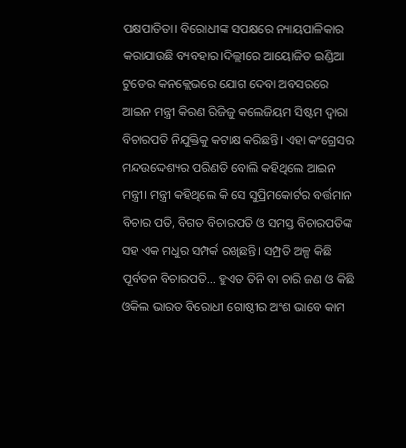ପକ୍ଷପାତିତା। ବିରୋଧୀଙ୍କ ସପକ୍ଷରେ ନ୍ୟାୟପାଳିକାର କରାଯାଉଛି ବ୍ୟବହାର।ଦିଲ୍ଲୀରେ ଆୟୋଜିତ ଇଣ୍ଡିଆ ଟୁଡେର କନକ୍ଲେଭରେ ଯୋଗ ଦେବା ଅବସରରେ ଆଇନ ମନ୍ତ୍ରୀ କିରଣ ରିଜିଜୁ କଲେଜିୟମ ସିଷ୍ଟମ ଦ୍ବାରା ବିଚାରପତି ନିଯୁକ୍ତିକୁ କଟାକ୍ଷ କରିଛନ୍ତି। ଏହା କଂଗ୍ରେସର ମନ୍ଦଉଦ୍ଦେଶ୍ୟର ପରିଣତି ବୋଲି କହିଥିଲେ ଆଇନ ମନ୍ତ୍ରୀ। ମନ୍ତ୍ରୀ କହିଥିଲେ କି ସେ ସୁପ୍ରିମକୋର୍ଟର ବର୍ତ୍ତମାନ ବିଚାର ପତି, ବିଗତ ବିଚାରପତି ଓ ସମସ୍ତ ବିଚାରପତିଙ୍କ ସହ ଏକ ମଧୁର ସମ୍ପର୍କ ରଖିଛନ୍ତି। ସମ୍ପ୍ରତି ଅଳ୍ପ କିଛି ପୂର୍ବତନ ବିଚାରପତି… ହୁଏତ ତିନି ବା ଚାରି ଜଣ ଓ କିଛି ଓକିଲ ଭାରତ ବିରୋଧୀ ଗୋଷ୍ଠୀର ଅଂଶ ଭାବେ କାମ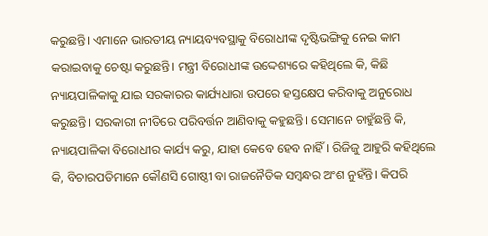କରୁଛନ୍ତି। ଏମାନେ ଭାରତୀୟ ନ୍ୟାୟବ୍ୟବସ୍ଥାକୁ ବିରୋଧୀଙ୍କ ଦୃଷ୍ଟିଭଙ୍ଗିକୁ ନେଇ କାମ କରାଇବାକୁ ଚେଷ୍ଟା କରୁଛନ୍ତି। ମନ୍ତ୍ରୀ ବିରୋଧୀଙ୍କ ଉଦ୍ଦେଶ୍ୟରେ କହିଥିଲେ କି, କିଛି ନ୍ୟାୟପାଳିକାକୁ ଯାଇ ସରକାରର କାର୍ଯ୍ୟଧାରା ଉପରେ ହସ୍ତକ୍ଷେପ କରିବାକୁ ଅନୁରୋଧ କରୁଛନ୍ତି। ସରକାରୀ ନୀତିରେ ପରିବର୍ତ୍ତନ ଆଣିବାକୁ କହୁଛନ୍ତି। ସେମାନେ ଚାହୁଁଛନ୍ତି କି, ନ୍ୟାୟପାଳିକା ବିରୋଧୀର କାର୍ଯ୍ୟ କରୁ, ଯାହା କେବେ ହେବ ନାହିଁ। ରିଜିଜୁ ଆହୁରି କହିଥିଲେ କି, ବିଚାରପତିମାନେ କୌଣସି ଗୋଷ୍ଠୀ ବା ରାଜନୈତିକ ସମ୍ବନ୍ଧର ଅଂଶ ନୁହଁନ୍ତି। କିପରି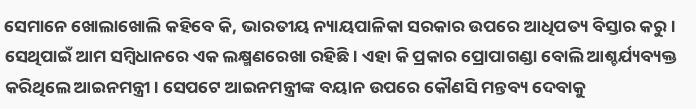ସେମାନେ ଖୋଲାଖୋଲି କହିବେ କି, ଭାରତୀୟ ନ୍ୟାୟପାଳିକା ସରକାର ଉପରେ ଆଧିପତ୍ୟ ବିସ୍ତାର କରୁ। ସେଥିପାଇଁ ଆମ ସମ୍ବିଧାନରେ ଏକ ଲକ୍ଷ୍ମଣରେଖା ରହିଛି। ଏହା କି ପ୍ରକାର ପ୍ରୋପାଗଣ୍ଡା ବୋଲି ଆଶ୍ଚର୍ଯ୍ୟବ୍ୟକ୍ତ କରିଥିଲେ ଆଇନମନ୍ତ୍ରୀ। ସେପଟେ ଆଇନମନ୍ତ୍ରୀଙ୍କ ବୟାନ ଉପରେ କୌଣସି ମନ୍ତବ୍ୟ ଦେବାକୁ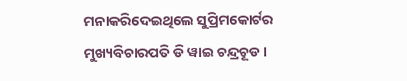ମନାକରିଦେଇଥିଲେ ସୁପ୍ରିମକୋର୍ଟର ମୁଖ୍ୟବିଚାରପତି ଡି ୱାଇ ଚନ୍ଦ୍ରଚୂଡ।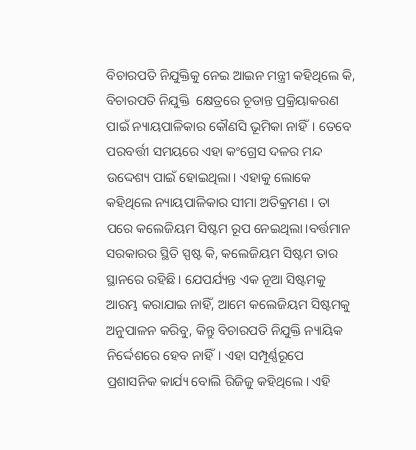ବିଚାରପତି ନିଯୁକ୍ତିକୁ ନେଇ ଆଇନ ମନ୍ତ୍ରୀ କହିଥିଲେ କି, ବିଚାରପତି ନିଯୁକ୍ତି  କ୍ଷେତ୍ରରେ ଚୂଡାନ୍ତ ପ୍ରକ୍ରିୟାକରଣ ପାଇଁ ନ୍ୟାୟପାଳିକାର କୌଣସି ଭୂମିକା ନାହିଁ। ତେବେ ପରବର୍ତ୍ତୀ ସମୟରେ ଏହା କଂଗ୍ରେସ ଦଳର ମନ୍ଦ ଉଦ୍ଦେଶ୍ୟ ପାଇଁ ହୋଇଥିଲା। ଏହାକୁ ଲୋକେ କହିଥିଲେ ନ୍ୟାୟପାଳିକାର ସୀମା ଅତିକ୍ରମଣ । ତା ପରେ କଲେଜିୟମ ସିଷ୍ଟମ ରୂପ ନେଇଥିଲା।ବର୍ତ୍ତମାନ ସରକାରର ସ୍ଥିତି ସ୍ପଷ୍ଟ କି, କଲେଜିୟମ ସିଷ୍ଟମ ତାର ସ୍ଥାନରେ ରହିଛି। ଯେପର୍ଯ୍ୟନ୍ତ ଏକ ନୂଆ ସିଷ୍ଟମକୁ ଆରମ୍ଭ କରାଯାଇ ନାହିଁ, ଆମେ କଲେଜିୟମ ସିଷ୍ଟମକୁ ଅନୁପାଳନ କରିବୁ, କିନ୍ତୁ ବିଚାରପତି ନିଯୁକ୍ତି ନ୍ୟାୟିକ ନିର୍ଦ୍ଦେଶରେ ହେବ ନାହିଁ। ଏହା ସମ୍ପୂର୍ଣ୍ଣରୂପେ ପ୍ରଶାସନିକ କାର୍ଯ୍ୟ ବୋଲି ରିଜିଜୁ କହିଥିଲେ। ଏହି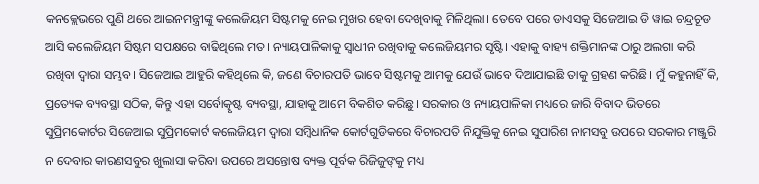କନକ୍ଲେଭରେ ପୁଣି ଥରେ ଆଇନମନ୍ତ୍ରୀଙ୍କୁ କଲେଜିୟମ ସିଷ୍ଟମକୁ ନେଇ ମୁଖର ହେବା ଦେଖିବାକୁ ମିଳିଥିଲା। ତେବେ ପରେ ଡାଏସକୁ ସିଜେଆଇ ଡି ୱାଇ ଚନ୍ଦ୍ରଚୂଡ ଆସି କଲେଜିୟମ ସିଷ୍ଟମ ସପକ୍ଷରେ ବାଢିଥିଲେ ମତ। ନ୍ୟାୟପାଳିକାକୁ ସ୍ବାଧୀନ ରଖିବାକୁ କଲେଜିୟମର ସୃଷ୍ଟି। ଏହାକୁ ବାହ୍ୟ ଶକ୍ତିମାନଙ୍କ ଠାରୁ ଅଲଗା କରି ରଖିବା ଦ୍ବାରା ସମ୍ଭବ। ସିଜେଆଇ ଆହୁରି କହିଥିଲେ କି, ଜଣେ ବିଚାରପତି ଭାବେ ସିଷ୍ଟମକୁ ଆମକୁ ଯେଉଁ ଭାବେ ଦିଆଯାଇଛି ତାକୁ ଗ୍ରହଣ କରିଛି। ମୁଁ କହୁନାହିଁ କି, ପ୍ରତ୍ୟେକ ବ୍ୟବସ୍ଥା ସଠିକ, କିନ୍ତୁ ଏହା ସର୍ବୋତ୍କୃଷ୍ଟ ବ୍ୟବସ୍ଥା, ଯାହାକୁ ଆମେ ବିକଶିତ କରିଛୁ। ସରକାର ଓ ନ୍ୟାୟପାଳିକା ମଧ୍ୟରେ ଜାରି ବିବାଦ ଭିତରେ ସୁପ୍ରିମକୋର୍ଟର ସିଜେଆଇ ସୁପ୍ରିମକୋର୍ଟ କଲେଜିୟମ ଦ୍ବାରା ସମ୍ବିଧାନିକ କୋର୍ଟଗୁଡିକରେ ବିଚାରପତି ନିଯୁକ୍ତିକୁ ନେଇ ସୁପାରିଶ ନାମସବୁ ଉପରେ ସରକାର ମଞ୍ଜୁରି ନ ଦେବାର କାରଣସବୁର ଖୁଲାସା କରିବା ଉପରେ ଅସନ୍ତୋଷ ବ୍ୟକ୍ତ ପୂର୍ବକ ରିଜିଜୁଙ୍‌କୁ ମଧ୍ୟ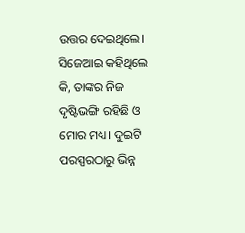ଉତ୍ତର ଦେଇଥିଲେ। ସିଜେଆଇ କହିଥିଲେ କି, ତାଙ୍କର ନିଜ ଦୃଷ୍ଟିଭଙ୍ଗି ରହିଛି ଓ ମୋର ମଧ୍ୟ। ଦୁଇଟି ପରସ୍ପରଠାରୁ ଭିନ୍ନ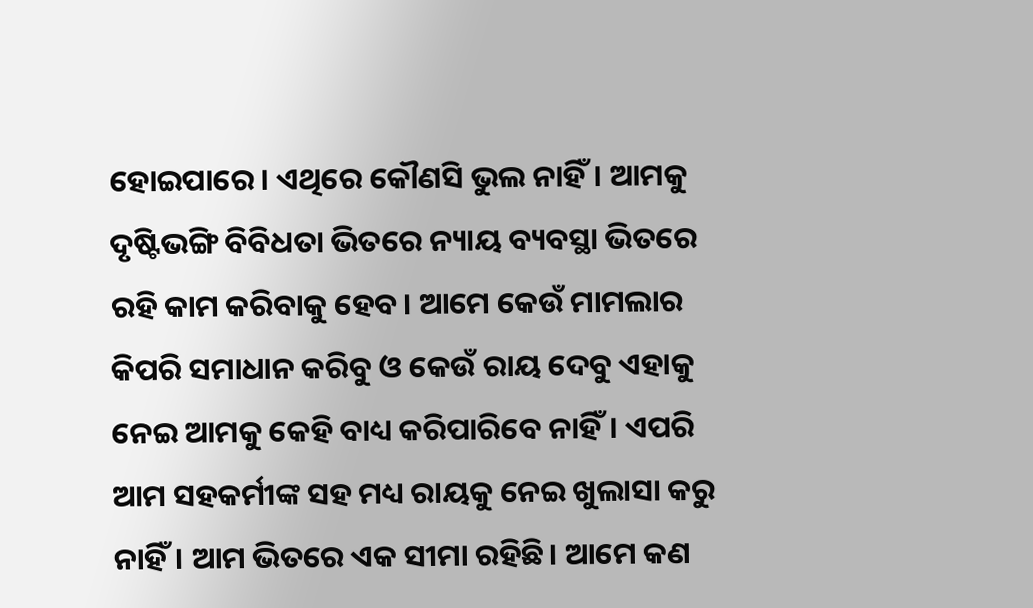ହୋଇପାରେ। ଏଥିରେ କୌଣସି ଭୁଲ ନାହିଁ। ଆମକୁ ଦୃଷ୍ଟିଭଙ୍ଗି ବିବିଧତା ଭିତରେ ନ୍ୟାୟ ବ୍ୟବସ୍ଥା ଭିତରେ ରହି କାମ କରିବାକୁ ହେବ। ଆମେ କେଉଁ ମାମଲାର କିପରି ସମାଧାନ କରିବୁ ଓ କେଉଁ ରାୟ ଦେବୁ ଏହାକୁ ନେଇ ଆମକୁ କେହି ବାଧ୍ୟ କରିପାରିବେ ନାହିଁ। ଏପରି ଆମ ସହକର୍ମୀଙ୍କ ସହ ମଧ୍ୟ ରାୟକୁ ନେଇ ଖୁଲାସା କରୁ ନାହିଁ। ଆମ ଭିତରେ ଏକ ସୀମା ରହିଛି। ଆମେ କଣ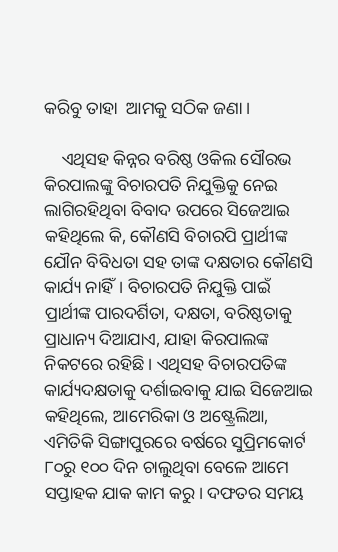କରିବୁ ତାହା  ଆମକୁ ସଠିକ ଜଣା।

    ଏଥିସହ କିନ୍ନର ବରିଷ୍ଠ ଓକିଲ ସୌରଭ କିରପାଲଙ୍କୁ ବିଚାରପତି ନିଯୁକ୍ତିକୁ ନେଇ ଲାଗିରହିଥିବା ବିବାଦ ଉପରେ ସିଜେଆଇ କହିଥିଲେ କି, କୌଣସି ବିଚାରପି ପ୍ରାର୍ଥୀଙ୍କ ଯୌନ ବିବିଧତା ସହ ତାଙ୍କ ଦକ୍ଷତାର କୌଣସି କାର୍ଯ୍ୟ ନାହିଁ। ବିଚାରପତି ନିଯୁକ୍ତି ପାଇଁ ପ୍ରାର୍ଥୀଙ୍କ ପାରଦର୍ଶିତା, ଦକ୍ଷତା, ବରିଷ୍ଠତାକୁ ପ୍ରାଧାନ୍ୟ ଦିଆଯାଏ, ଯାହା କିରପାଲଙ୍କ ନିକଟରେ ରହିଛି। ଏଥିସହ ବିଚାରପତିଙ୍କ କାର୍ଯ୍ୟଦକ୍ଷତାକୁ ଦର୍ଶାଇବାକୁ ଯାଇ ସିଜେଆଇ କହିଥିଲେ, ଆମେରିକା ଓ ଅଷ୍ଟ୍ରେଲିଆ, ଏମିତିକି ସିଙ୍ଗାପୁରରେ ବର୍ଷରେ ସୁପ୍ରିମକୋର୍ଟ ୮୦ରୁ ୧୦୦ ଦିନ ଚାଲୁଥିବା ବେଳେ ଆମେ ସପ୍ତାହକ ଯାକ କାମ କରୁ। ଦଫତର ସମୟ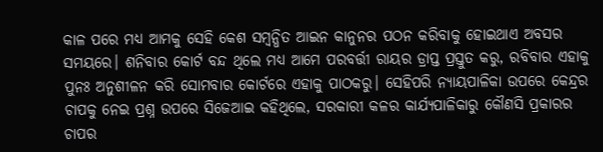କାଳ ପରେ ମଧ୍ୟ ଆମକୁ ସେହି କେଶ ସମ୍ବନ୍ଧିତ ଆଇନ କାନୁନର ପଠନ କରିବାକୁ ହୋଇଥାଏ ଅବସର ସମୟରେ। ଶନିବାର କୋର୍ଟ ବନ୍ଦ ଥିଲେ ମଧ୍ୟ ଆମେ ପରବର୍ତ୍ତୀ ରାୟର ଡ୍ରାପ୍ତ ପ୍ରସ୍ତୁତ କରୁ, ରବିବାର ଏହାକୁ ପୁନଃ ଅନୁଶୀଳନ କରି ସୋମବାର କୋର୍ଟରେ ଏହାକୁ ପାଠକରୁ। ସେହିପରି ନ୍ୟାୟପାଳିକା ଉପରେ କେନ୍ଦ୍ରର ଚାପକୁ ନେଇ ପ୍ରଶ୍ନ ଉପରେ ସିଜେଆଇ କହିଥିଲେ, ସରକାରୀ କଳର କାର୍ଯ୍ୟପାଳିକାରୁ କୌଣସି ପ୍ରକାରର ଚାପର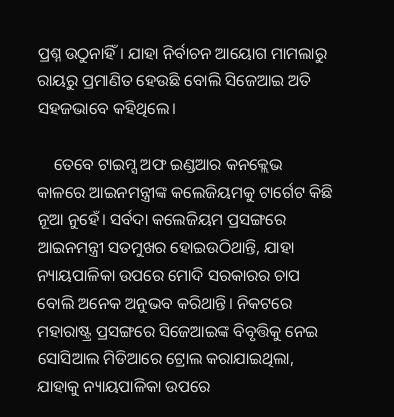ପ୍ରଶ୍ନ ଉଠୁନାହିଁ। ଯାହା ନିର୍ବାଚନ ଆୟୋଗ ମାମଲାରୁ ରାୟରୁ ପ୍ରମାଣିତ ହେଉଛି ବୋଲି ସିଜେଆଇ ଅତି ସହଜଭାବେ କହିଥିଲେ।

    ତେବେ ଟାଇମ୍ସ ଅଫ ଇଣ୍ଡଆର କନକ୍ଲେଭ କାଳରେ ଆଇନମନ୍ତ୍ରୀଙ୍କ କଲେଜିୟମକୁ ଟାର୍ଗେଟ କିଛି ନୂଆ ନୁହେଁ। ସର୍ବଦା କଲେଜିୟମ ପ୍ରସଙ୍ଗରେ ଆଇନମନ୍ତ୍ରୀ ସତମୁଖର ହୋଇଉଠିଥାନ୍ତି, ଯାହା ନ୍ୟାୟପାଳିକା ଉପରେ ମୋଦି ସରକାରର ଚାପ ବୋଲି ଅନେକ ଅନୁଭବ କରିଥାନ୍ତି। ନିକଟରେ ମହାରାଷ୍ଟ୍ର ପ୍ରସଙ୍ଗରେ ସିଜେଆଇଙ୍କ ବିବୃତ୍ତିକୁ ନେଇ ସୋସିଆଲ ମିଡିଆରେ ଟ୍ରୋଲ କରାଯାଇଥିଲା, ଯାହାକୁ ନ୍ୟାୟପାଳିକା ଉପରେ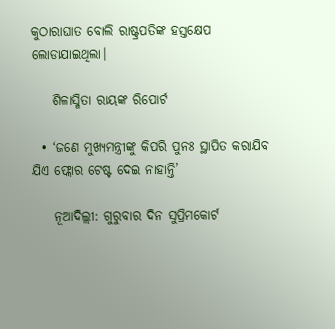କୁଠାରାଘାତ ବୋଲି ରାଷ୍ଟ୍ରପତିଙ୍କ ହସ୍ତକ୍ଷେପ ଲୋଡାଯାଇଥିଲା।

    ଶିଳାସ୍ମିତା ରାୟଙ୍କ ରିପୋର୍ଟ

  • ‘ଜଣେ ମୁଖ୍ୟମନ୍ତ୍ରୀଙ୍କୁ କିପରି ପୁନଃ ସ୍ଥାପିତ କରାଯିବ ଯିଏ ଫ୍ଲୋର ଟେଷ୍ଟ ଦେଇ ନାହାନ୍ତି’

    ନୂଆଦିଲ୍ଲୀ: ଗୁରୁବାର ଦିନ ସୁପ୍ରିମକୋର୍ଟ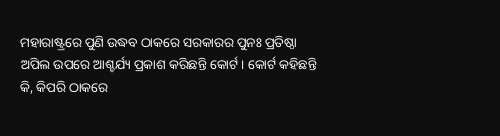ମହାରାଷ୍ଟ୍ରରେ ପୁଣି ଉଦ୍ଧବ ଠାକରେ ସରକାରର ପୁନଃ ପ୍ରତିଷ୍ଠା ଅପିଲ ଉପରେ ଆଶ୍ଚର୍ଯ୍ୟ ପ୍ରକାଶ କରିଛନ୍ତି କୋର୍ଟ। କୋର୍ଟ କହିଛନ୍ତି କି, କିପରି ଠାକରେ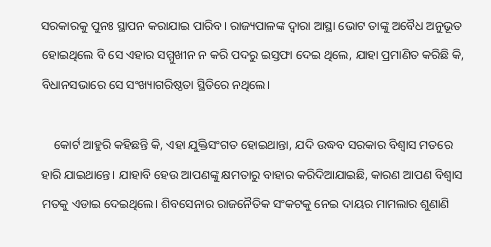ସରକାରକୁ ପୁନଃ ସ୍ଥାପନ କରାଯାଇ ପାରିବ। ରାଜ୍ୟପାଳଙ୍କ ଦ୍ବାରା ଆସ୍ଥା ଭୋଟ ତାଙ୍କୁ ଅବୈଧ ଅନୁଭୂତ ହୋଇଥିଲେ ବି ସେ ଏହାର ସମ୍ମୁଖୀନ ନ କରି ପଦରୁ ଇସ୍ତଫା ଦେଇ ଥିଲେ, ଯାହା ପ୍ରମାଣିତ କରିଛି କି, ବିଧାନସଭାରେ ସେ ସଂଖ୍ୟାଗରିଷ୍ଠତା ସ୍ଥିତିରେ ନଥିଲେ।

    କୋର୍ଟ ଆହୁରି କହିଛନ୍ତି କି, ଏହା ଯୁକ୍ତିସଂଗତ ହୋଇଥାନ୍ତା, ଯଦି ଉଦ୍ଧବ ସରକାର ବିଶ୍ବାସ ମତରେ ହାରି ଯାଇଥାନ୍ତେ। ଯାହାବି ହେଉ ଆପଣଙ୍କୁ କ୍ଷମତାରୁ ବାହାର କରିଦିଆଯାଇଛି, କାରଣ ଆପଣ ବିଶ୍ବାସ ମତକୁ ଏଡାଇ ଦେଇଥିଲେ। ଶିବସେନାର ରାଜନୈତିକ ସଂକଟକୁ ନେଇ ଦାୟର ମାମଲାର ଶୁଣାଣି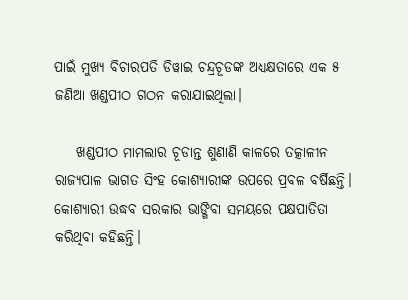ପାଇଁ ମୁଖ୍ୟ ବିଚାରପତି ଡିୱାଇ ଚନ୍ଦ୍ରଚୂଡଙ୍କ ଅଧ୍ୟକ୍ଷତାରେ ଏକ ୫ ଜଣିଆ ଖଣ୍ଡପୀଠ ଗଠନ କରାଯାଇଥିଲା।

    ଖଣ୍ଡପୀଠ ମାମଲାର ଚୂଡାନ୍ତ ଶୁଣାଣି କାଳରେ ତତ୍କାଳୀନ ରାଜ୍ୟପାଳ ଭାଗତ ସିଂହ କୋଶ୍ୟାରୀଙ୍କ ଉପରେ ପ୍ରବଳ ବର୍ଷିଛନ୍ତି। କୋଶ୍ୟାରୀ ଉଦ୍ଧବ ସରକାର ଭାଙ୍ଗିବା ସମୟରେ ପକ୍ଷପାତିତା କରିଥିବା କହିଛନ୍ତି।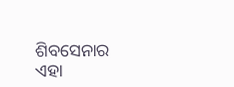ଶିବସେନାର ଏହା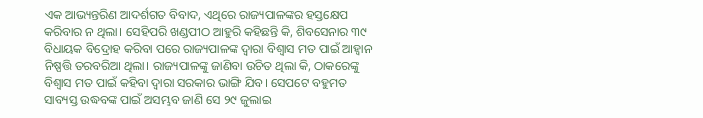ଏକ ଆଭ୍ୟନ୍ତରିଣ ଆଦର୍ଶଗତ ବିବାଦ, ଏଥିରେ ରାଜ୍ୟପାଳଙ୍କର ହସ୍ତକ୍ଷେପ କରିବାର ନ ଥିଲା। ସେହିପରି ଖଣ୍ଡପୀଠ ଆହୁରି କହିଛନ୍ତି କି, ଶିବସେନାର ୩୯ ବିଧାୟକ ବିଦ୍ରୋହ କରିବା ପରେ ରାଜ୍ୟପାଳଙ୍କ ଦ୍ବାରା ବିଶ୍ବାସ ମତ ପାଇଁ ଆହ୍ବାନ ନିଷ୍ପତ୍ତି ତରବରିଆ ଥିଲା। ରାଜ୍ୟପାଳଙ୍କୁ ଜାଣିବା ଉଚିତ ଥିଲା କି, ଠାକରେଙ୍କୁ ବିଶ୍ବାସ ମତ ପାଇଁ କହିବା ଦ୍ବାରା ସରକାର ଭାଙ୍ଗି ଯିବ। ସେପଟେ ବହୁମତ ସାବ୍ୟସ୍ତ ଉଦ୍ଧବଙ୍କ ପାଇଁ ଅସମ୍ଭବ ଜାଣି ସେ ୨୯ ଜୁଲାଇ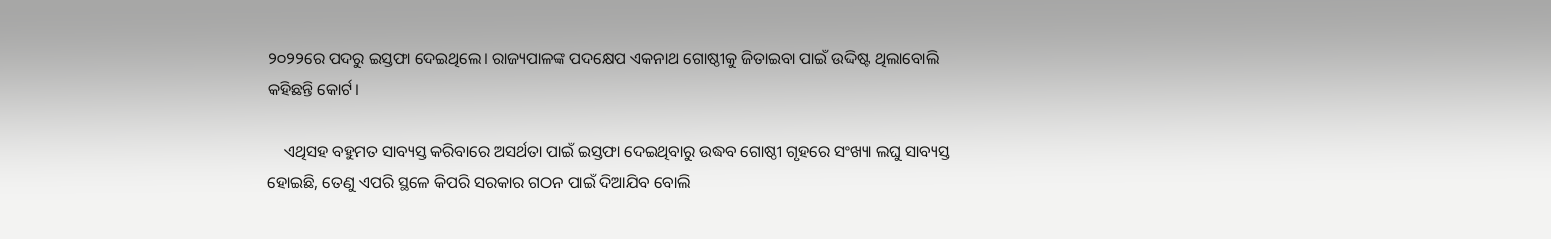୨୦୨୨ରେ ପଦରୁ ଇସ୍ତଫା ଦେଇଥିଲେ। ରାଜ୍ୟପାଳଙ୍କ ପଦକ୍ଷେପ ଏକନାଥ ଗୋଷ୍ଠୀକୁ ଜିତାଇବା ପାଇଁ ଉଦ୍ଦିଷ୍ଟ ଥିଲାବୋଲି କହିଛନ୍ତି କୋର୍ଟ।

    ଏଥିସହ ବହୁମତ ସାବ୍ୟସ୍ତ କରିବାରେ ଅସର୍ଥତା ପାଇଁ ଇସ୍ତଫା ଦେଇଥିବାରୁ ଉଦ୍ଧବ ଗୋଷ୍ଠୀ ଗୃହରେ ସଂଖ୍ୟା ଲଘୁ ସାବ୍ୟସ୍ତ ହୋଇଛି, ତେଣୁ ଏପରି ସ୍ଥଳେ କିପରି ସରକାର ଗଠନ ପାଇଁ ଦିଆଯିବ ବୋଲି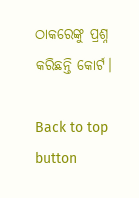ଠାକରେଙ୍କୁ ପ୍ରଶ୍ନ କରିଛନ୍ତି କୋର୍ଟ।

Back to top button